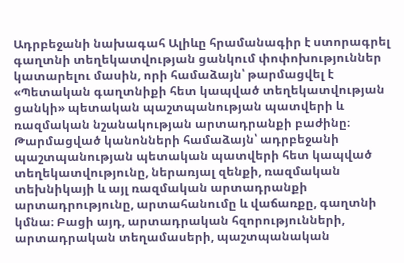Ադրբեջանի նախագահ Ալիևը հրամանագիր է ստորագրել գաղտնի տեղեկատվության ցանկում փոփոխություններ կատարելու մասին, որի համաձայն՝ թարմացվել է «Պետական գաղտնիքի հետ կապված տեղեկատվության ցանկի» պետական պաշտպանության պատվերի և ռազմական նշանակության արտադրանքի բաժինը։
Թարմացված կանոնների համաձայն՝ ադրբեջանի պաշտպանության պետական պատվերի հետ կապված տեղեկատվությունը, ներառյալ զենքի, ռազմական տեխնիկայի և այլ ռազմական արտադրանքի արտադրությունը, արտահանումը և վաճառքը, գաղտնի կմնա։ Բացի այդ, արտադրական հզորությունների, արտադրական տեղամասերի, պաշտպանական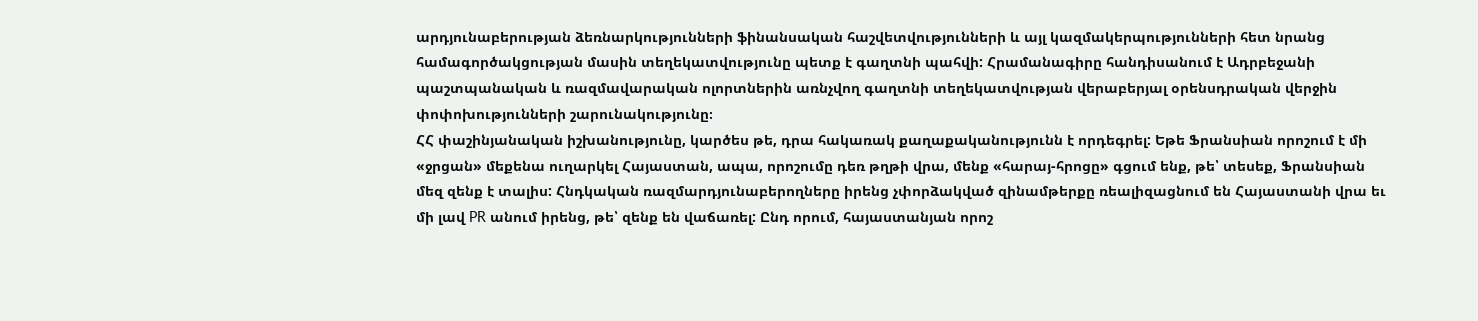արդյունաբերության ձեռնարկությունների ֆինանսական հաշվետվությունների և այլ կազմակերպությունների հետ նրանց համագործակցության մասին տեղեկատվությունը պետք է գաղտնի պահվի: Հրամանագիրը հանդիսանում է Ադրբեջանի պաշտպանական և ռազմավարական ոլորտներին առնչվող գաղտնի տեղեկատվության վերաբերյալ օրենսդրական վերջին փոփոխությունների շարունակությունը։
ՀՀ փաշինյանական իշխանությունը, կարծես թե, դրա հակառակ քաղաքականությունն է որդեգրել: Եթե Ֆրանսիան որոշում է մի «ջրցան» մեքենա ուղարկել Հայաստան, ապա, որոշումը դեռ թղթի վրա, մենք «հարայ-հրոցը» գցում ենք, թե՝ տեսեք, Ֆրանսիան մեզ զենք է տալիս: Հնդկական ռազմարդյունաբերողները իրենց չփորձակված զինամթերքը ռեալիզացնում են Հայաստանի վրա եւ մի լավ PR անում իրենց, թե՝ զենք են վաճառել: Ընդ որում, հայաստանյան որոշ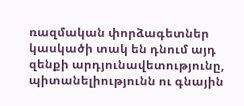ռազմական փորձագետներ կասկածի տակ են դնում այդ զենքի արդյունավետությունը, պիտանելիությունն ու գնային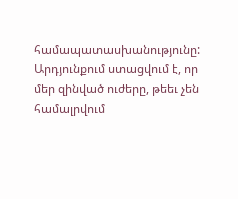համապատասխանությունը: Արդյունքում ստացվում է, որ մեր զինված ուժերը, թեեւ չեն համալրվում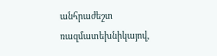անհրաժեշտ ռազմատեխնիկայով,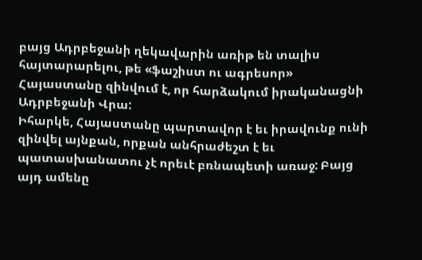բայց Ադրբեջանի ղեկավարին առիթ են տալիս հայտարարելու, թե «ֆաշիստ ու ագրեսոր» Հայաստանը զինվում է, որ հարձակում իրականացնի Ադրբեջանի Վրա:
Իհարկե, Հայաստանը պարտավոր է եւ իրավունք ունի զինվել այնքան, որքան անհրաժեշտ է եւ պատասխանատու չէ որեւէ բռնապետի առաջ: Բայց այդ ամենը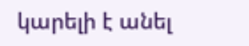կարելի է անել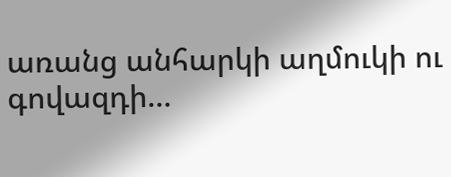առանց անհարկի աղմուկի ու գովազդի…